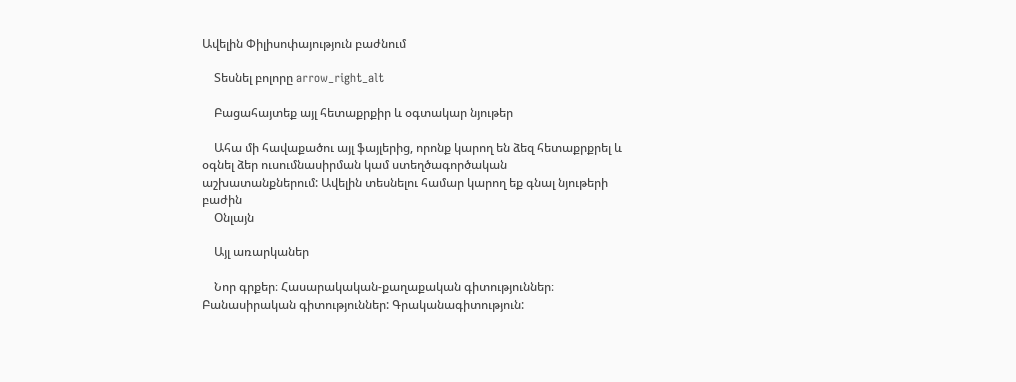Ավելին Փիլիսոփայություն բաժնում

    Տեսնել բոլորը arrow_right_alt

    Բացահայտեք այլ հետաքրքիր և օգտակար նյութեր

    Ահա մի հավաքածու այլ ֆայլերից, որոնք կարող են ձեզ հետաքրքրել և օգնել ձեր ուսումնասիրման կամ ստեղծագործական աշխատանքներում: Ավելին տեսնելու համար կարող եք գնալ նյութերի բաժին
    Օնլայն

    Այլ առարկաներ

    Նոր գրքեր։ Հասարակական-քաղաքական գիտություններ։ Բանասիրական գիտություններ: Գրականագիտություն: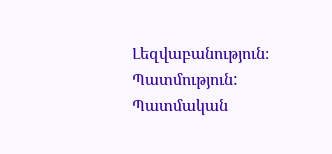Լեզվաբանություն։ Պատմություն: Պատմական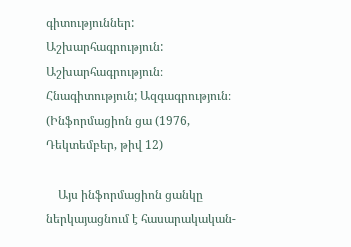գիտություններ: Աշխարհագրություն: Աշխարհագրություն։ Հնագիտություն; Ազգագրություն։ (Ինֆորմացիոն ցա (1976, Դեկտեմբեր, թիվ 12)

    Այս ինֆորմացիոն ցանկը ներկայացնում է հասարակական-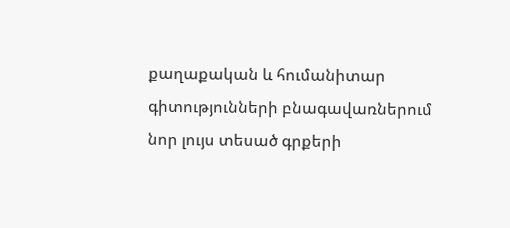քաղաքական և հումանիտար գիտությունների բնագավառներում նոր լույս տեսած գրքերի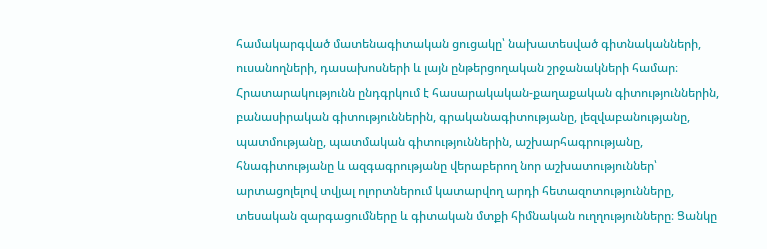համակարգված մատենագիտական ցուցակը՝ նախատեսված գիտնականների, ուսանողների, դասախոսների և լայն ընթերցողական շրջանակների համար։ Հրատարակությունն ընդգրկում է հասարակական-քաղաքական գիտություններին, բանասիրական գիտություններին, գրականագիտությանը, լեզվաբանությանը, պատմությանը, պատմական գիտություններին, աշխարհագրությանը, հնագիտությանը և ազգագրությանը վերաբերող նոր աշխատություններ՝ արտացոլելով տվյալ ոլորտներում կատարվող արդի հետազոտությունները, տեսական զարգացումները և գիտական մտքի հիմնական ուղղությունները։ Ցանկը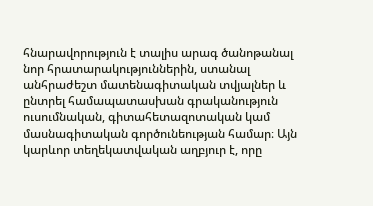հնարավորություն է տալիս արագ ծանոթանալ նոր հրատարակություններին, ստանալ անհրաժեշտ մատենագիտական տվյալներ և ընտրել համապատասխան գրականություն ուսումնական, գիտահետազոտական կամ մասնագիտական գործունեության համար։ Այն կարևոր տեղեկատվական աղբյուր է, որը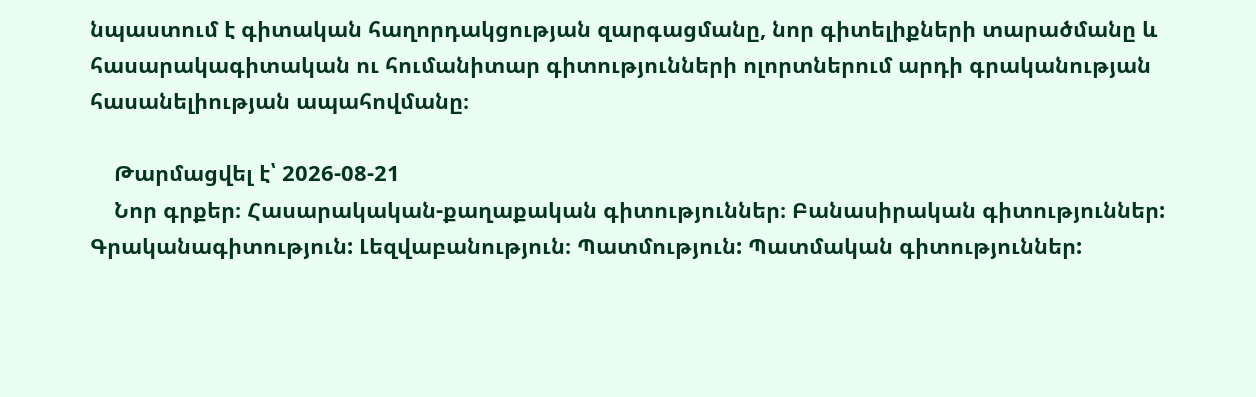նպաստում է գիտական հաղորդակցության զարգացմանը, նոր գիտելիքների տարածմանը և հասարակագիտական ու հումանիտար գիտությունների ոլորտներում արդի գրականության հասանելիության ապահովմանը։

    Թարմացվել է՝ 2026-08-21
    Նոր գրքեր։ Հասարակական-քաղաքական գիտություններ։ Բանասիրական գիտություններ: Գրականագիտություն: Լեզվաբանություն։ Պատմություն: Պատմական գիտություններ: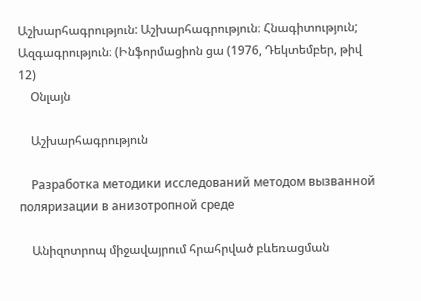Աշխարհագրություն: Աշխարհագրություն։ Հնագիտություն; Ազգագրություն։ (Ինֆորմացիոն ցա (1976, Դեկտեմբեր, թիվ 12)
    Օնլայն

    Աշխարհագրություն

    Разработка методики исследований методом вызванной поляризации в анизотропной среде

    Անիզոտրոպ միջավայրում հրահրված բևեռացման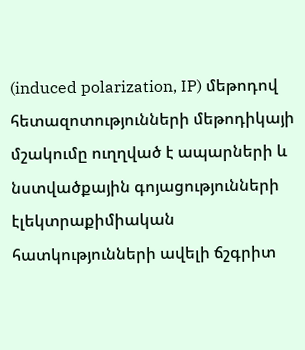(induced polarization, IP) մեթոդով հետազոտությունների մեթոդիկայի մշակումը ուղղված է ապարների և նստվածքային գոյացությունների էլեկտրաքիմիական հատկությունների ավելի ճշգրիտ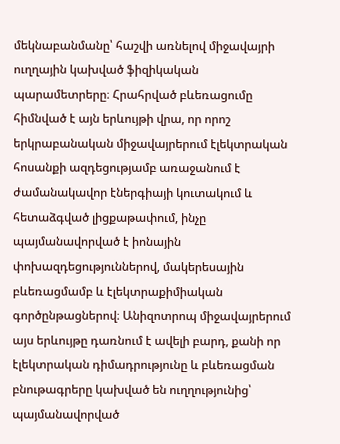մեկնաբանմանը՝ հաշվի առնելով միջավայրի ուղղային կախված ֆիզիկական պարամետրերը։ Հրահրված բևեռացումը հիմնված է այն երևույթի վրա, որ որոշ երկրաբանական միջավայրերում էլեկտրական հոսանքի ազդեցությամբ առաջանում է ժամանակավոր էներգիայի կուտակում և հետաձգված լիցքաթափում, ինչը պայմանավորված է իոնային փոխազդեցություններով, մակերեսային բևեռացմամբ և էլեկտրաքիմիական գործընթացներով։ Անիզոտրոպ միջավայրերում այս երևույթը դառնում է ավելի բարդ, քանի որ էլեկտրական դիմադրությունը և բևեռացման բնութագրերը կախված են ուղղությունից՝ պայմանավորված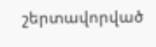շերտավորված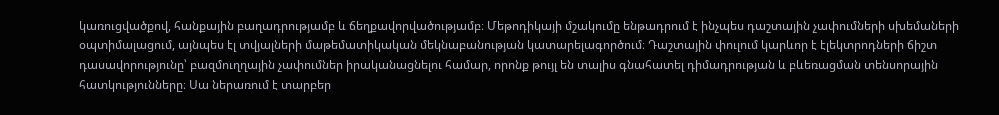կառուցվածքով, հանքային բաղադրությամբ և ճեղքավորվածությամբ։ Մեթոդիկայի մշակումը ենթադրում է ինչպես դաշտային չափումների սխեմաների օպտիմալացում, այնպես էլ տվյալների մաթեմատիկական մեկնաբանության կատարելագործում։ Դաշտային փուլում կարևոր է էլեկտրոդների ճիշտ դասավորությունը՝ բազմուղղային չափումներ իրականացնելու համար, որոնք թույլ են տալիս գնահատել դիմադրության և բևեռացման տենսորային հատկությունները։ Սա ներառում է տարբեր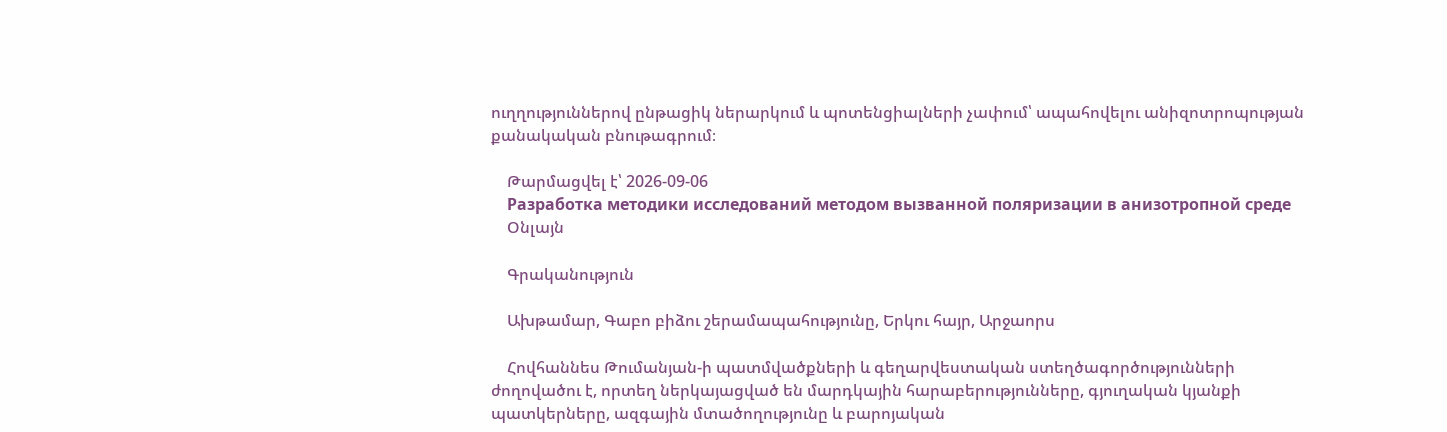ուղղություններով ընթացիկ ներարկում և պոտենցիալների չափում՝ ապահովելու անիզոտրոպության քանակական բնութագրում։

    Թարմացվել է՝ 2026-09-06
    Разработка методики исследований методом вызванной поляризации в анизотропной среде
    Օնլայն

    Գրականություն

    Ախթամար, Գաբո բիձու շերամապահությունը, Երկու հայր, Արջաորս

    Հովհաննես Թումանյան-ի պատմվածքների և գեղարվեստական ստեղծագործությունների ժողովածու է, որտեղ ներկայացված են մարդկային հարաբերությունները, գյուղական կյանքի պատկերները, ազգային մտածողությունը և բարոյական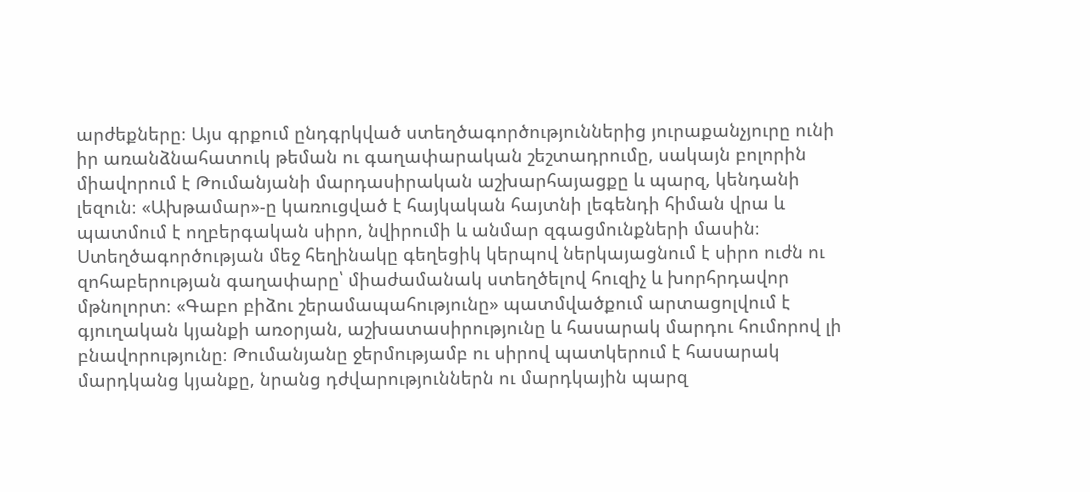արժեքները։ Այս գրքում ընդգրկված ստեղծագործություններից յուրաքանչյուրը ունի իր առանձնահատուկ թեման ու գաղափարական շեշտադրումը, սակայն բոլորին միավորում է Թումանյանի մարդասիրական աշխարհայացքը և պարզ, կենդանի լեզուն։ «Ախթամար»-ը կառուցված է հայկական հայտնի լեգենդի հիման վրա և պատմում է ողբերգական սիրո, նվիրումի և անմար զգացմունքների մասին։ Ստեղծագործության մեջ հեղինակը գեղեցիկ կերպով ներկայացնում է սիրո ուժն ու զոհաբերության գաղափարը՝ միաժամանակ ստեղծելով հուզիչ և խորհրդավոր մթնոլորտ։ «Գաբո բիձու շերամապահությունը» պատմվածքում արտացոլվում է գյուղական կյանքի առօրյան, աշխատասիրությունը և հասարակ մարդու հումորով լի բնավորությունը։ Թումանյանը ջերմությամբ ու սիրով պատկերում է հասարակ մարդկանց կյանքը, նրանց դժվարություններն ու մարդկային պարզ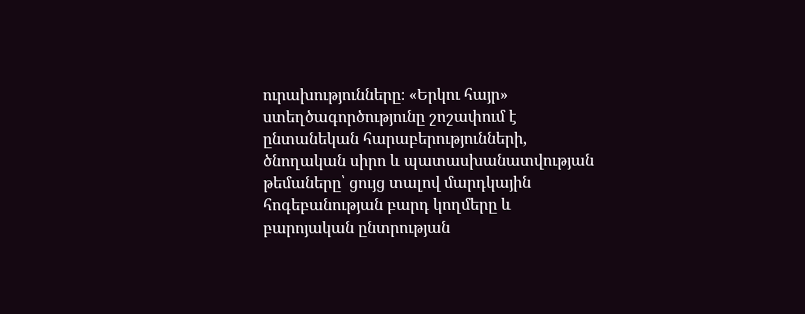ուրախությունները։ «Երկու հայր» ստեղծագործությունը շոշափում է ընտանեկան հարաբերությունների, ծնողական սիրո և պատասխանատվության թեմաները՝ ցույց տալով մարդկային հոգեբանության բարդ կողմերը և բարոյական ընտրության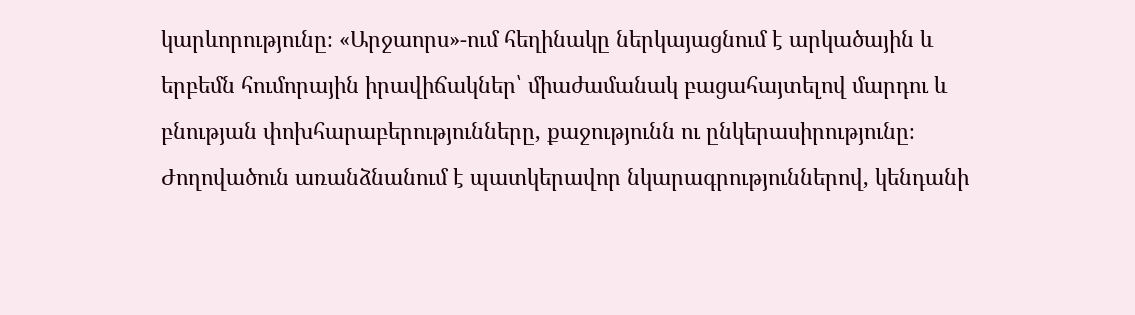կարևորությունը։ «Արջաորս»-ում հեղինակը ներկայացնում է արկածային և երբեմն հումորային իրավիճակներ՝ միաժամանակ բացահայտելով մարդու և բնության փոխհարաբերությունները, քաջությունն ու ընկերասիրությունը։ Ժողովածուն առանձնանում է պատկերավոր նկարագրություններով, կենդանի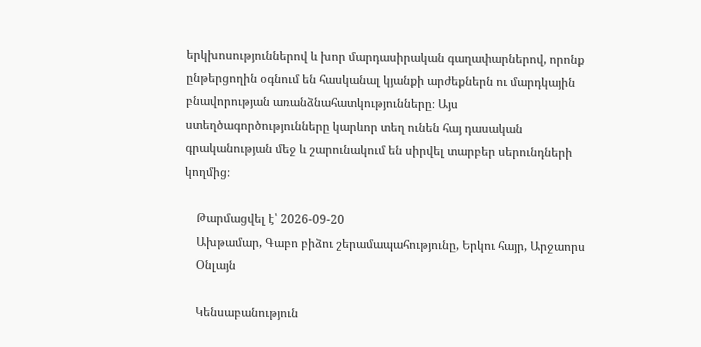երկխոսություններով և խոր մարդասիրական գաղափարներով, որոնք ընթերցողին օգնում են հասկանալ կյանքի արժեքներն ու մարդկային բնավորության առանձնահատկությունները։ Այս ստեղծագործությունները կարևոր տեղ ունեն հայ դասական գրականության մեջ և շարունակում են սիրվել տարբեր սերունդների կողմից։

    Թարմացվել է՝ 2026-09-20
    Ախթամար, Գաբո բիձու շերամապահությունը, Երկու հայր, Արջաորս
    Օնլայն

    Կենսաբանություն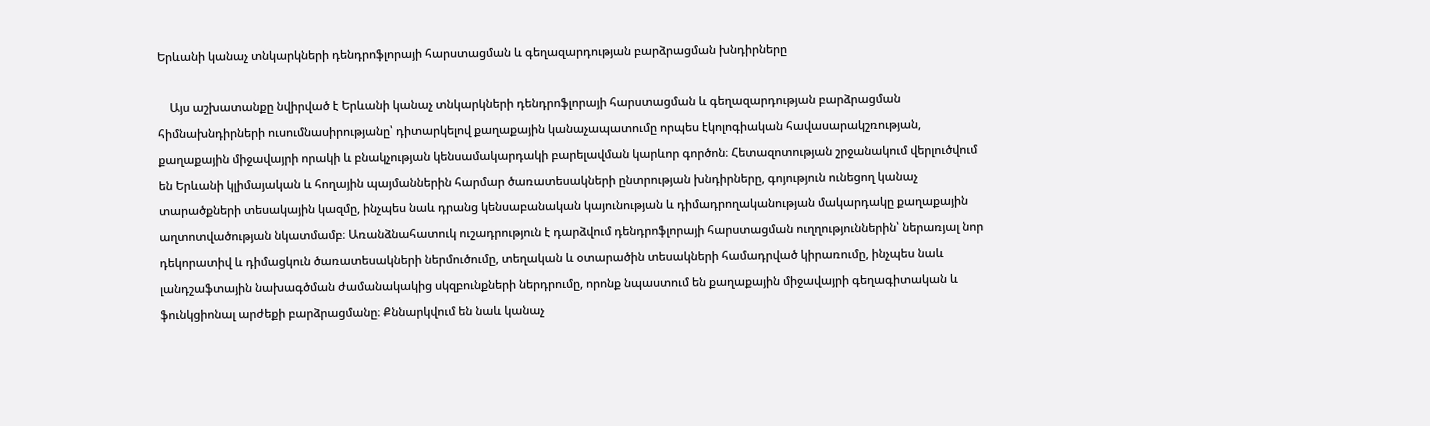Երևանի կանաչ տնկարկների դենդրոֆլորայի հարստացման և գեղազարդության բարձրացման խնդիրները

    Այս աշխատանքը նվիրված է Երևանի կանաչ տնկարկների դենդրոֆլորայի հարստացման և գեղազարդության բարձրացման հիմնախնդիրների ուսումնասիրությանը՝ դիտարկելով քաղաքային կանաչապատումը որպես էկոլոգիական հավասարակշռության, քաղաքային միջավայրի որակի և բնակչության կենսամակարդակի բարելավման կարևոր գործոն։ Հետազոտության շրջանակում վերլուծվում են Երևանի կլիմայական և հողային պայմաններին հարմար ծառատեսակների ընտրության խնդիրները, գոյություն ունեցող կանաչ տարածքների տեսակային կազմը, ինչպես նաև դրանց կենսաբանական կայունության և դիմադրողականության մակարդակը քաղաքային աղտոտվածության նկատմամբ։ Առանձնահատուկ ուշադրություն է դարձվում դենդրոֆլորայի հարստացման ուղղություններին՝ ներառյալ նոր դեկորատիվ և դիմացկուն ծառատեսակների ներմուծումը, տեղական և օտարածին տեսակների համադրված կիրառումը, ինչպես նաև լանդշաֆտային նախագծման ժամանակակից սկզբունքների ներդրումը, որոնք նպաստում են քաղաքային միջավայրի գեղագիտական և ֆունկցիոնալ արժեքի բարձրացմանը։ Քննարկվում են նաև կանաչ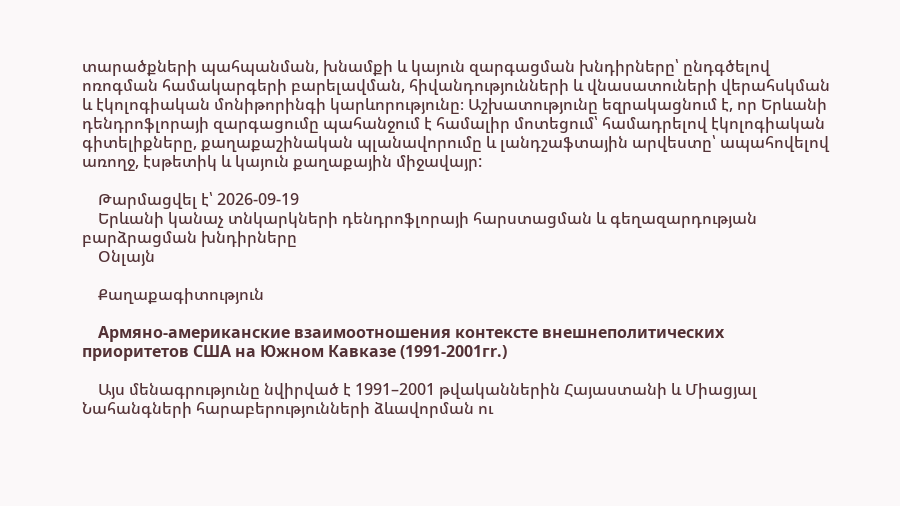տարածքների պահպանման, խնամքի և կայուն զարգացման խնդիրները՝ ընդգծելով ոռոգման համակարգերի բարելավման, հիվանդությունների և վնասատուների վերահսկման և էկոլոգիական մոնիթորինգի կարևորությունը։ Աշխատությունը եզրակացնում է, որ Երևանի դենդրոֆլորայի զարգացումը պահանջում է համալիր մոտեցում՝ համադրելով էկոլոգիական գիտելիքները, քաղաքաշինական պլանավորումը և լանդշաֆտային արվեստը՝ ապահովելով առողջ, էսթետիկ և կայուն քաղաքային միջավայր:

    Թարմացվել է՝ 2026-09-19
    Երևանի կանաչ տնկարկների դենդրոֆլորայի հարստացման և գեղազարդության բարձրացման խնդիրները
    Օնլայն

    Քաղաքագիտություն

    Армяно-американские взаимоотношения контексте внешнеполитических приоритетов США на Южном Кавказе (1991-2001гr.)

    Այս մենագրությունը նվիրված է 1991–2001 թվականներին Հայաստանի և Միացյալ Նահանգների հարաբերությունների ձևավորման ու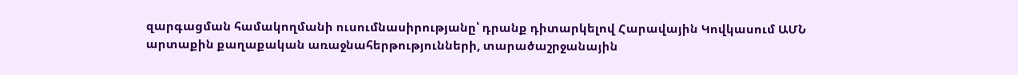զարգացման համակողմանի ուսումնասիրությանը՝ դրանք դիտարկելով Հարավային Կովկասում ԱՄՆ արտաքին քաղաքական առաջնահերթությունների, տարածաշրջանային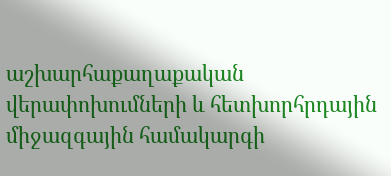աշխարհաքաղաքական վերափոխումների և հետխորհրդային միջազգային համակարգի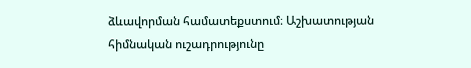ձևավորման համատեքստում։ Աշխատության հիմնական ուշադրությունը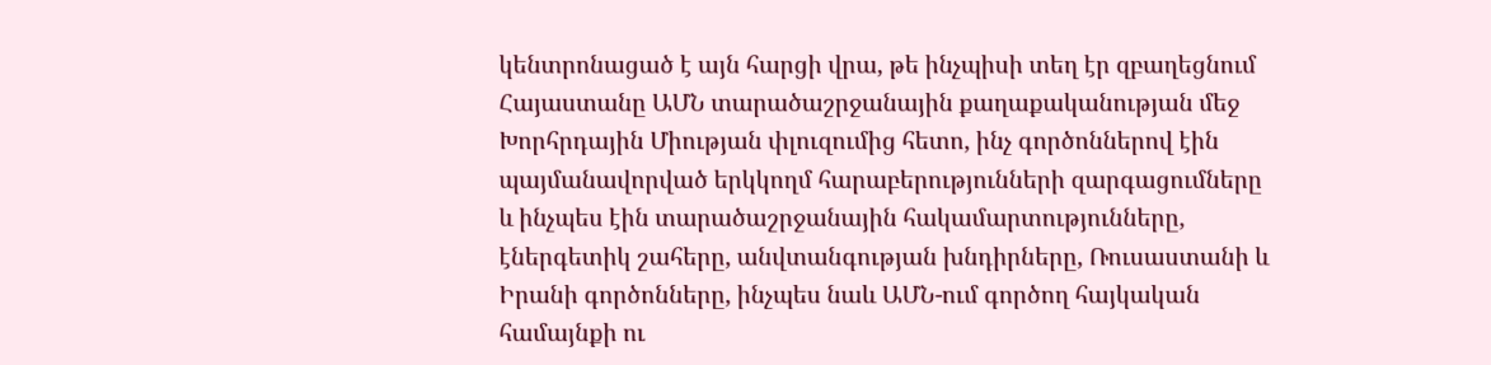կենտրոնացած է այն հարցի վրա, թե ինչպիսի տեղ էր զբաղեցնում Հայաստանը ԱՄՆ տարածաշրջանային քաղաքականության մեջ Խորհրդային Միության փլուզումից հետո, ինչ գործոններով էին պայմանավորված երկկողմ հարաբերությունների զարգացումները և ինչպես էին տարածաշրջանային հակամարտությունները, էներգետիկ շահերը, անվտանգության խնդիրները, Ռուսաստանի և Իրանի գործոնները, ինչպես նաև ԱՄՆ-ում գործող հայկական համայնքի ու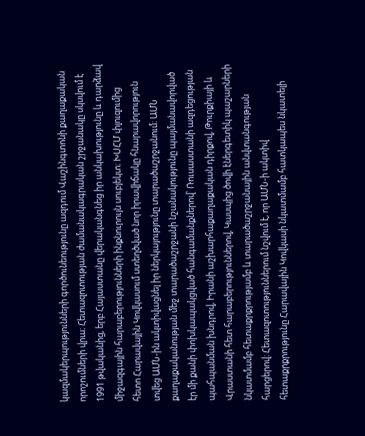կազմակերպությունների գործունեությունը ազդում Վաշինգտոնի քաղաքական որոշումների վրա։ Հետազոտության ժամանակագրական շրջանակը սկսվում է 1991 թվականից, երբ Հայաստանը վերականգնեց իր անկախությունը և դարձավ միջազգային հարաբերությունների ինքնուրույն սուբյեկտ։ ԽՍՀՄ փլուզումից հետո Հարավային Կովկասում ստեղծված նոր իրավիճակը հնարավորություն տվեց ԱՄՆ-ին ակտիվացնել իր ներկայությունը տարածաշրջանում։ ԱՄՆ քաղաքականության մեջ տարածաշրջանի նշանակությունը պայմանավորված էր մի քանի փոխկապակցված հանգամանքներով՝ Ռուսաստանի ազդեցության պահպանման խնդրով, Իրանի աշխարհաքաղաքական դիրքով, Թուրքիայի և Վրաստանի հետ հարաբերություններով, Կասպից ծովի էներգետիկ պաշարների նկատմամբ հետաքրքրությամբ և տարածաշրջանային անվտանգության հարցերով։ Հետազոտություններում նշվում է, որ ԱՄՆ-ի ակտիվ հետաքրքրությունը Հարավային Կովկասի նկատմամբ հատկապես նկատելի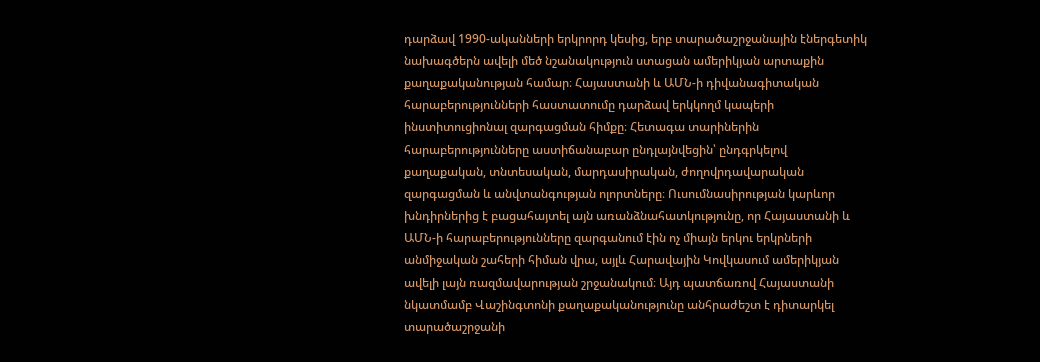դարձավ 1990-ականների երկրորդ կեսից, երբ տարածաշրջանային էներգետիկ նախագծերն ավելի մեծ նշանակություն ստացան ամերիկյան արտաքին քաղաքականության համար։ Հայաստանի և ԱՄՆ-ի դիվանագիտական հարաբերությունների հաստատումը դարձավ երկկողմ կապերի ինստիտուցիոնալ զարգացման հիմքը։ Հետագա տարիներին հարաբերությունները աստիճանաբար ընդլայնվեցին՝ ընդգրկելով քաղաքական, տնտեսական, մարդասիրական, ժողովրդավարական զարգացման և անվտանգության ոլորտները։ Ուսումնասիրության կարևոր խնդիրներից է բացահայտել այն առանձնահատկությունը, որ Հայաստանի և ԱՄՆ-ի հարաբերությունները զարգանում էին ոչ միայն երկու երկրների անմիջական շահերի հիման վրա, այլև Հարավային Կովկասում ամերիկյան ավելի լայն ռազմավարության շրջանակում։ Այդ պատճառով Հայաստանի նկատմամբ Վաշինգտոնի քաղաքականությունը անհրաժեշտ է դիտարկել տարածաշրջանի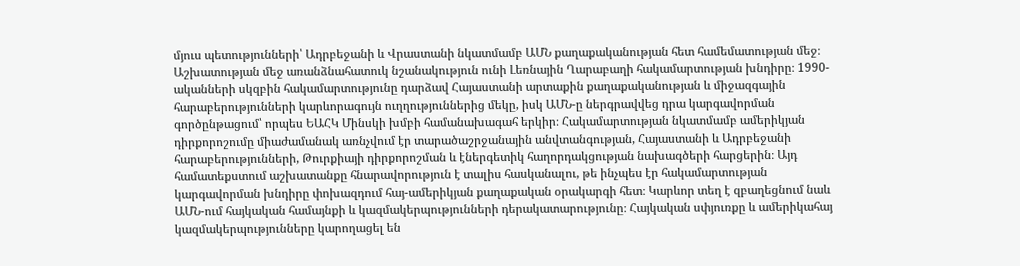մյուս պետությունների՝ Ադրբեջանի և Վրաստանի նկատմամբ ԱՄՆ քաղաքականության հետ համեմատության մեջ։ Աշխատության մեջ առանձնահատուկ նշանակություն ունի Լեռնային Ղարաբաղի հակամարտության խնդիրը։ 1990-ականների սկզբին հակամարտությունը դարձավ Հայաստանի արտաքին քաղաքականության և միջազգային հարաբերությունների կարևորագույն ուղղություններից մեկը, իսկ ԱՄՆ-ը ներգրավվեց դրա կարգավորման գործընթացում՝ որպես ԵԱՀԿ Մինսկի խմբի համանախագահ երկիր։ Հակամարտության նկատմամբ ամերիկյան դիրքորոշումը միաժամանակ առնչվում էր տարածաշրջանային անվտանգության, Հայաստանի և Ադրբեջանի հարաբերությունների, Թուրքիայի դիրքորոշման և էներգետիկ հաղորդակցության նախագծերի հարցերին։ Այդ համատեքստում աշխատանքը հնարավորություն է տալիս հասկանալու, թե ինչպես էր հակամարտության կարգավորման խնդիրը փոխազդում հայ-ամերիկյան քաղաքական օրակարգի հետ։ Կարևոր տեղ է զբաղեցնում նաև ԱՄՆ-ում հայկական համայնքի և կազմակերպությունների դերակատարությունը։ Հայկական սփյուռքը և ամերիկահայ կազմակերպությունները կարողացել են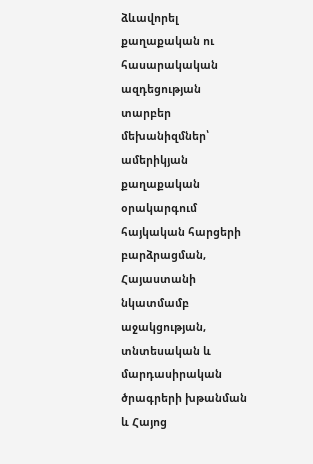ձևավորել քաղաքական ու հասարակական ազդեցության տարբեր մեխանիզմներ՝ ամերիկյան քաղաքական օրակարգում հայկական հարցերի բարձրացման, Հայաստանի նկատմամբ աջակցության, տնտեսական և մարդասիրական ծրագրերի խթանման և Հայոց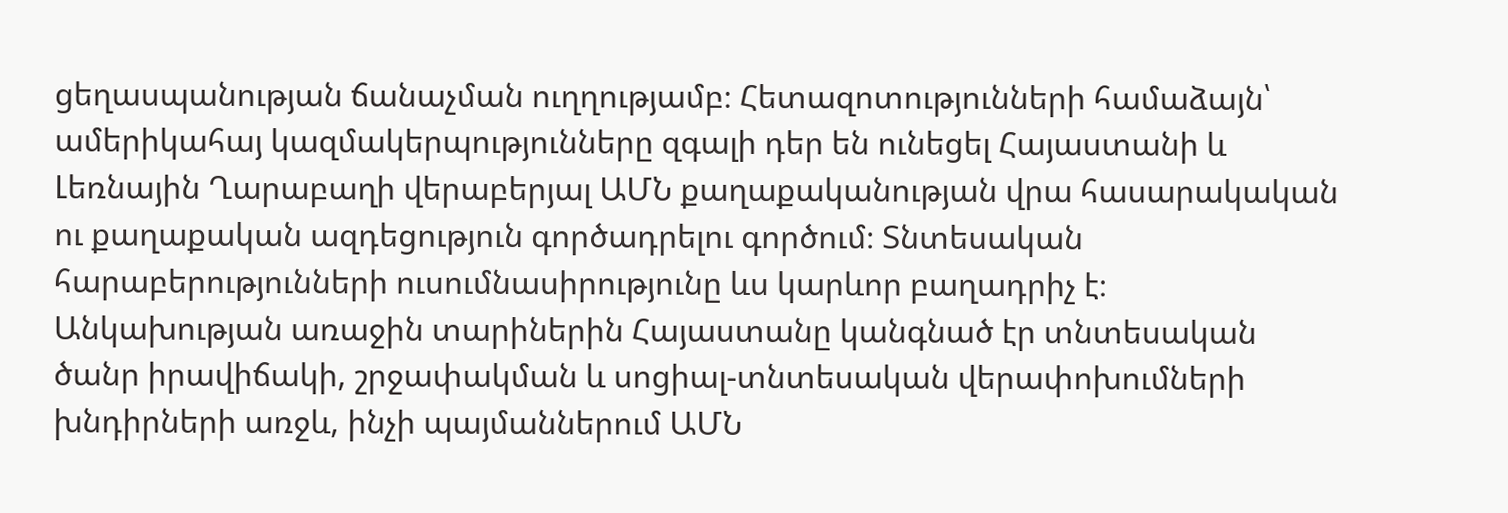ցեղասպանության ճանաչման ուղղությամբ։ Հետազոտությունների համաձայն՝ ամերիկահայ կազմակերպությունները զգալի դեր են ունեցել Հայաստանի և Լեռնային Ղարաբաղի վերաբերյալ ԱՄՆ քաղաքականության վրա հասարակական ու քաղաքական ազդեցություն գործադրելու գործում։ Տնտեսական հարաբերությունների ուսումնասիրությունը ևս կարևոր բաղադրիչ է։ Անկախության առաջին տարիներին Հայաստանը կանգնած էր տնտեսական ծանր իրավիճակի, շրջափակման և սոցիալ-տնտեսական վերափոխումների խնդիրների առջև, ինչի պայմաններում ԱՄՆ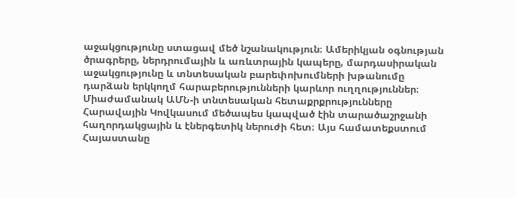աջակցությունը ստացավ մեծ նշանակություն։ Ամերիկյան օգնության ծրագրերը, ներդրումային և առևտրային կապերը, մարդասիրական աջակցությունը և տնտեսական բարեփոխումների խթանումը դարձան երկկողմ հարաբերությունների կարևոր ուղղություններ։ Միաժամանակ ԱՄՆ-ի տնտեսական հետաքրքրությունները Հարավային Կովկասում մեծապես կապված էին տարածաշրջանի հաղորդակցային և էներգետիկ ներուժի հետ։ Այս համատեքստում Հայաստանը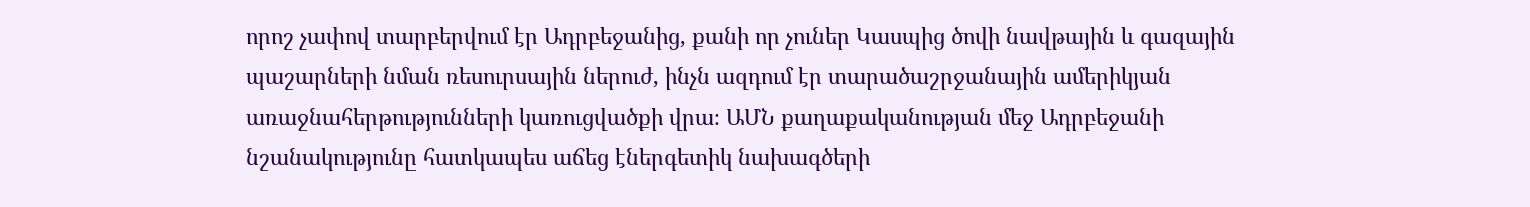որոշ չափով տարբերվում էր Ադրբեջանից, քանի որ չուներ Կասպից ծովի նավթային և գազային պաշարների նման ռեսուրսային ներուժ, ինչն ազդում էր տարածաշրջանային ամերիկյան առաջնահերթությունների կառուցվածքի վրա։ ԱՄՆ քաղաքականության մեջ Ադրբեջանի նշանակությունը հատկապես աճեց էներգետիկ նախագծերի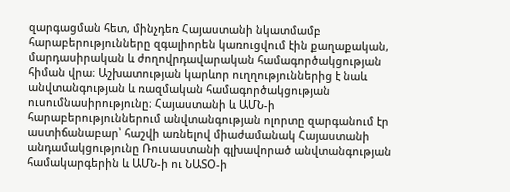զարգացման հետ, մինչդեռ Հայաստանի նկատմամբ հարաբերությունները զգալիորեն կառուցվում էին քաղաքական, մարդասիրական և ժողովրդավարական համագործակցության հիման վրա։ Աշխատության կարևոր ուղղություններից է նաև անվտանգության և ռազմական համագործակցության ուսումնասիրությունը։ Հայաստանի և ԱՄՆ-ի հարաբերություններում անվտանգության ոլորտը զարգանում էր աստիճանաբար՝ հաշվի առնելով միաժամանակ Հայաստանի անդամակցությունը Ռուսաստանի գլխավորած անվտանգության համակարգերին և ԱՄՆ-ի ու ՆԱՏՕ-ի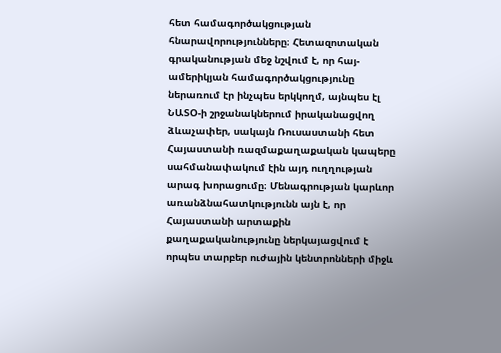հետ համագործակցության հնարավորությունները։ Հետազոտական գրականության մեջ նշվում է, որ հայ-ամերիկյան համագործակցությունը ներառում էր ինչպես երկկողմ, այնպես էլ ՆԱՏՕ-ի շրջանակներում իրականացվող ձևաչափեր, սակայն Ռուսաստանի հետ Հայաստանի ռազմաքաղաքական կապերը սահմանափակում էին այդ ուղղության արագ խորացումը։ Մենագրության կարևոր առանձնահատկությունն այն է, որ Հայաստանի արտաքին քաղաքականությունը ներկայացվում է որպես տարբեր ուժային կենտրոնների միջև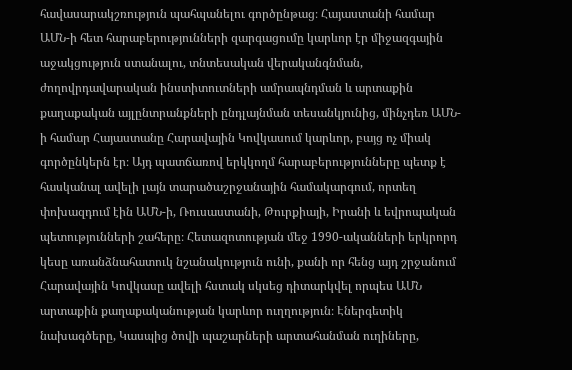հավասարակշռություն պահպանելու գործընթաց։ Հայաստանի համար ԱՄՆ-ի հետ հարաբերությունների զարգացումը կարևոր էր միջազգային աջակցություն ստանալու, տնտեսական վերականգնման, ժողովրդավարական ինստիտուտների ամրապնդման և արտաքին քաղաքական այլընտրանքների ընդլայնման տեսանկյունից, մինչդեռ ԱՄՆ-ի համար Հայաստանը Հարավային Կովկասում կարևոր, բայց ոչ միակ գործընկերն էր։ Այդ պատճառով երկկողմ հարաբերությունները պետք է հասկանալ ավելի լայն տարածաշրջանային համակարգում, որտեղ փոխազդում էին ԱՄՆ-ի, Ռուսաստանի, Թուրքիայի, Իրանի և եվրոպական պետությունների շահերը։ Հետազոտության մեջ 1990-ականների երկրորդ կեսը առանձնահատուկ նշանակություն ունի, քանի որ հենց այդ շրջանում Հարավային Կովկասը ավելի հստակ սկսեց դիտարկվել որպես ԱՄՆ արտաքին քաղաքականության կարևոր ուղղություն։ Էներգետիկ նախագծերը, Կասպից ծովի պաշարների արտահանման ուղիները,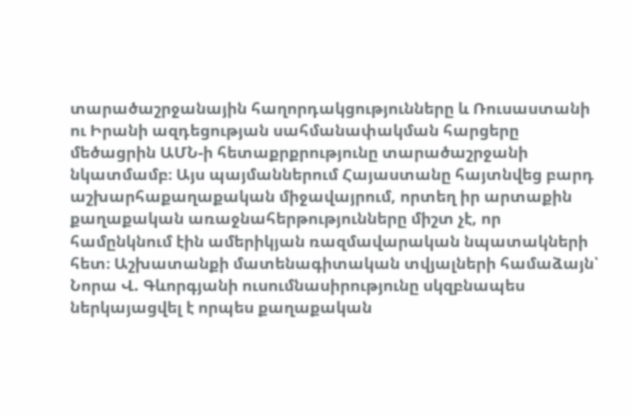տարածաշրջանային հաղորդակցությունները և Ռուսաստանի ու Իրանի ազդեցության սահմանափակման հարցերը մեծացրին ԱՄՆ-ի հետաքրքրությունը տարածաշրջանի նկատմամբ։ Այս պայմաններում Հայաստանը հայտնվեց բարդ աշխարհաքաղաքական միջավայրում, որտեղ իր արտաքին քաղաքական առաջնահերթությունները միշտ չէ, որ համընկնում էին ամերիկյան ռազմավարական նպատակների հետ։ Աշխատանքի մատենագիտական տվյալների համաձայն՝ Նորա Վ. Գևորգյանի ուսումնասիրությունը սկզբնապես ներկայացվել է որպես քաղաքական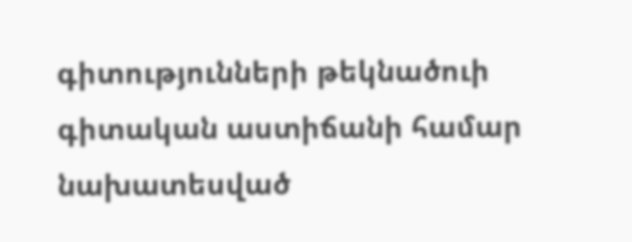գիտությունների թեկնածուի գիտական աստիճանի համար նախատեսված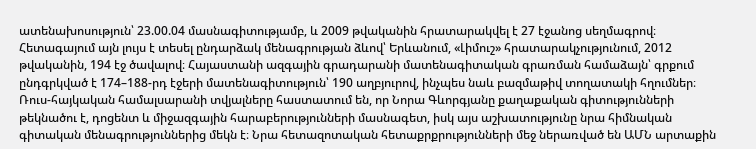ատենախոսություն՝ 23.00.04 մասնագիտությամբ, և 2009 թվականին հրատարակվել է 27 էջանոց սեղմագրով։ Հետագայում այն լույս է տեսել ընդարձակ մենագրության ձևով՝ Երևանում, «Լիմուշ» հրատարակչությունում, 2012 թվականին, 194 էջ ծավալով։ Հայաստանի ազգային գրադարանի մատենագիտական գրառման համաձայն՝ գրքում ընդգրկված է 174–188-րդ էջերի մատենագիտություն՝ 190 աղբյուրով, ինչպես նաև բազմաթիվ տողատակի հղումներ։ Ռուս-հայկական համալսարանի տվյալները հաստատում են, որ Նորա Գևորգյանը քաղաքական գիտությունների թեկնածու է, դոցենտ և միջազգային հարաբերությունների մասնագետ, իսկ այս աշխատությունը նրա հիմնական գիտական մենագրություններից մեկն է։ Նրա հետազոտական հետաքրքրությունների մեջ ներառված են ԱՄՆ արտաքին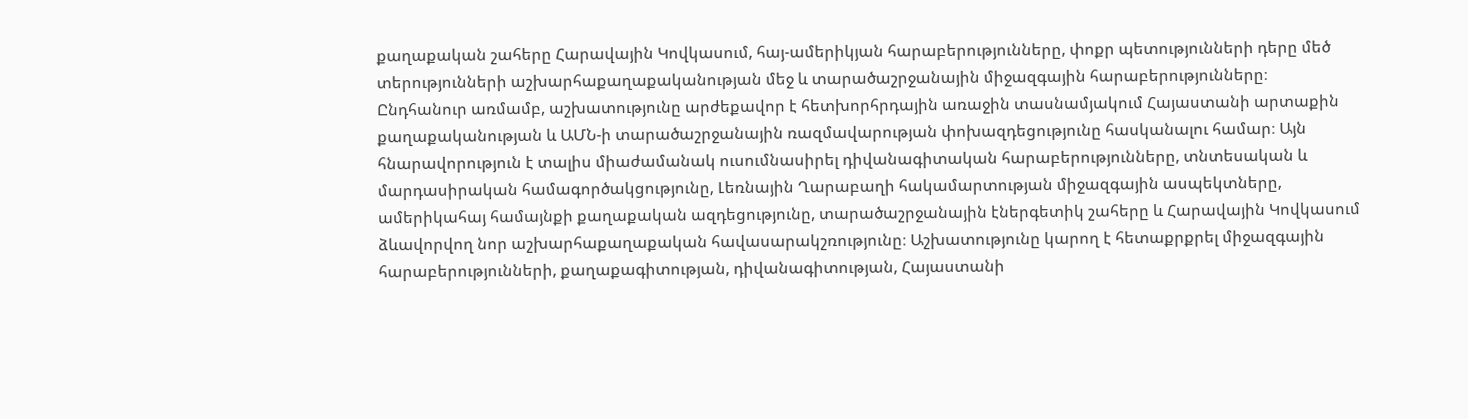քաղաքական շահերը Հարավային Կովկասում, հայ-ամերիկյան հարաբերությունները, փոքր պետությունների դերը մեծ տերությունների աշխարհաքաղաքականության մեջ և տարածաշրջանային միջազգային հարաբերությունները։ Ընդհանուր առմամբ, աշխատությունը արժեքավոր է հետխորհրդային առաջին տասնամյակում Հայաստանի արտաքին քաղաքականության և ԱՄՆ-ի տարածաշրջանային ռազմավարության փոխազդեցությունը հասկանալու համար։ Այն հնարավորություն է տալիս միաժամանակ ուսումնասիրել դիվանագիտական հարաբերությունները, տնտեսական և մարդասիրական համագործակցությունը, Լեռնային Ղարաբաղի հակամարտության միջազգային ասպեկտները, ամերիկահայ համայնքի քաղաքական ազդեցությունը, տարածաշրջանային էներգետիկ շահերը և Հարավային Կովկասում ձևավորվող նոր աշխարհաքաղաքական հավասարակշռությունը։ Աշխատությունը կարող է հետաքրքրել միջազգային հարաբերությունների, քաղաքագիտության, դիվանագիտության, Հայաստանի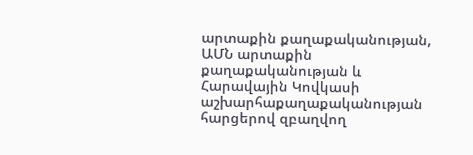արտաքին քաղաքականության, ԱՄՆ արտաքին քաղաքականության և Հարավային Կովկասի աշխարհաքաղաքականության հարցերով զբաղվող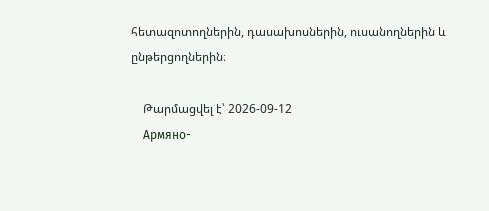հետազոտողներին, դասախոսներին, ուսանողներին և ընթերցողներին։

    Թարմացվել է՝ 2026-09-12
    Армяно-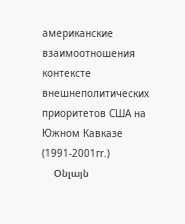американские взаимоотношения контексте внешнеполитических приоритетов США на Южном Кавказе (1991-2001гr.)
    Օնլայն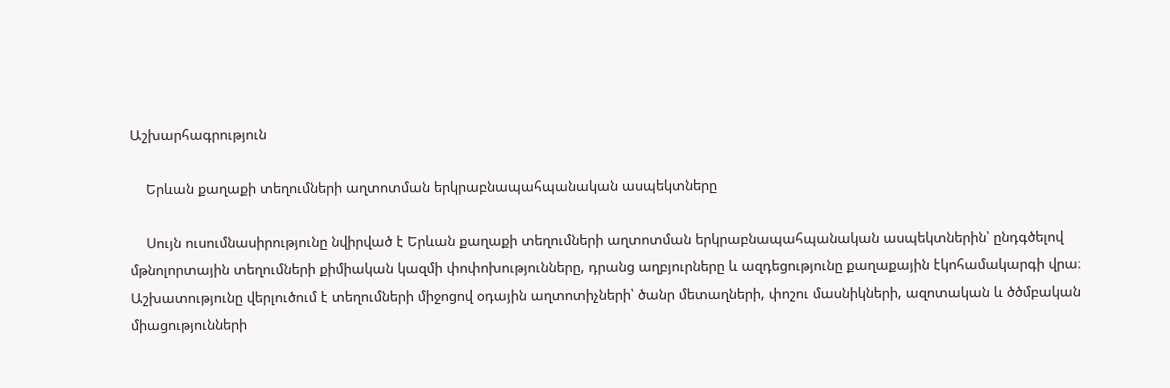Աշխարհագրություն

    Երևան քաղաքի տեղումների աղտոտման երկրաբնապահպանական ասպեկտները

    Սույն ուսումնասիրությունը նվիրված է Երևան քաղաքի տեղումների աղտոտման երկրաբնապահպանական ասպեկտներին՝ ընդգծելով մթնոլորտային տեղումների քիմիական կազմի փոփոխությունները, դրանց աղբյուրները և ազդեցությունը քաղաքային էկոհամակարգի վրա։ Աշխատությունը վերլուծում է տեղումների միջոցով օդային աղտոտիչների՝ ծանր մետաղների, փոշու մասնիկների, ազոտական և ծծմբական միացությունների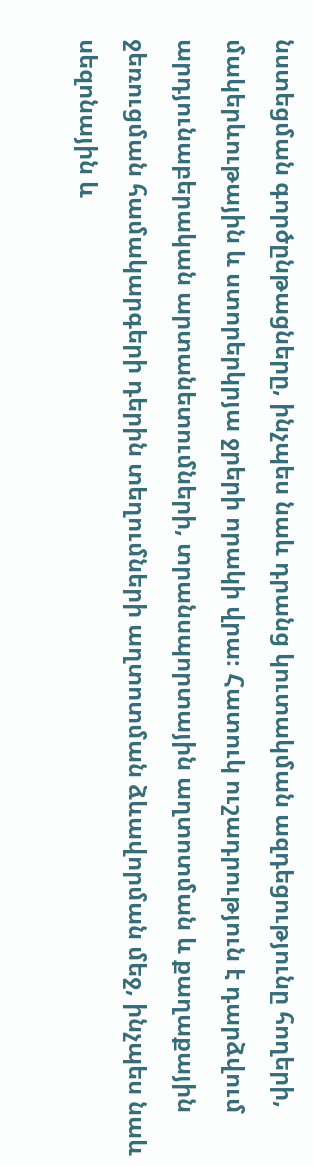նստեցման գործընթացները, ինչպես նաև դրանց կուտակման ազդեցությունը հողերի, մակերևութային և ստորերկրյա ջրերի որակի վրա։ Հատուկ ուշադրություն է դարձվում արդյունաբերական արտանետումների, տրանսպորտային աղտոտման և քաղաքային ջեռուցման համակարգերի դերին տեղումների աղտոտման ձևավորման մեջ, ինչպես նաև սեզոնային և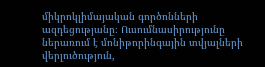միկրոկլիմայական գործոնների ազդեցությանը։ Ուսումնասիրությունը ներառում է մոնիթորինգային տվյալների վերլուծություն,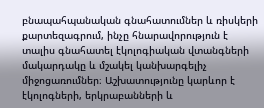բնապահպանական գնահատումներ և ռիսկերի քարտեզագրում, ինչը հնարավորություն է տալիս գնահատել էկոլոգիական վտանգների մակարդակը և մշակել կանխարգելիչ միջոցառումներ։ Աշխատությունը կարևոր է էկոլոգների, երկրաբանների և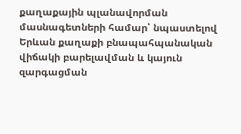քաղաքային պլանավորման մասնագետների համար՝ նպաստելով Երևան քաղաքի բնապահպանական վիճակի բարելավման և կայուն զարգացման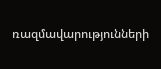ռազմավարությունների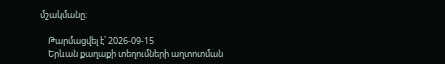մշակմանը։

    Թարմացվել է՝ 2026-09-15
    Երևան քաղաքի տեղումների աղտոտման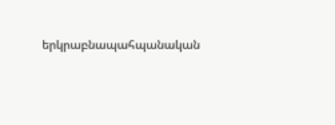երկրաբնապահպանական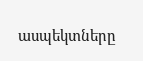ասպեկտները